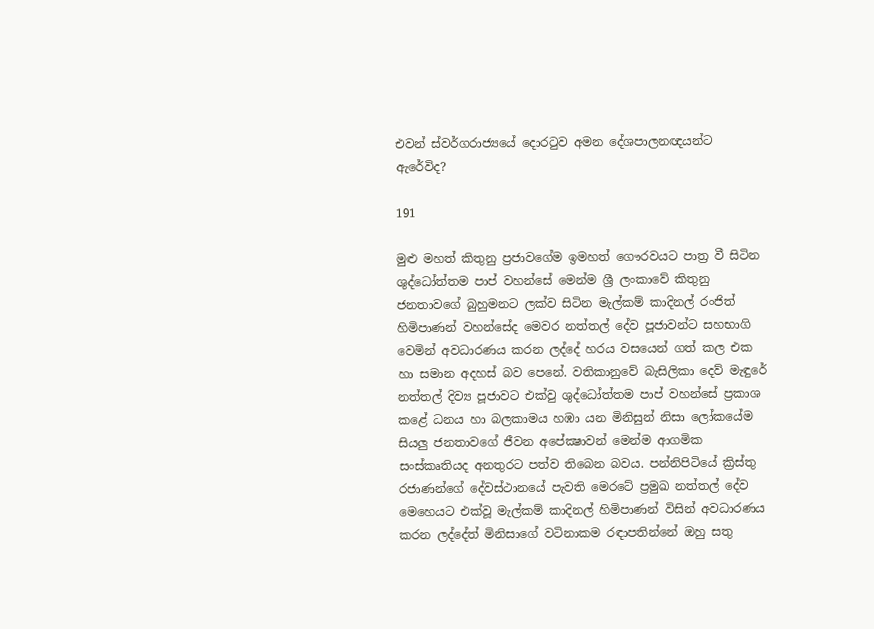එවන් ස්වර්ගරාජ්‍යයේ දොරටුව අමන දේශපාලනඥයන්ට ඇරේවිද?

191

මුළු මහත් කිතුනු ප්‍රජාවගේම ඉමහත් ගෞරවයට පාත්‍ර වී සිටින ශුද්ධෝත්තම පාප් වහන්සේ මෙන්ම ශ්‍රී ලංකාවේ කිතුනු ජනතාවගේ බුහුමනට ලක්ව සිටින මැල්කම් කාදිනල් රංජිත් හිමිපාණන් වහන්සේද මෙවර නත්තල් දේව පූජාවන්ට සහභාගි වෙමින් අවධාරණය කරන ලද්දේ හරය වසයෙන් ගත් කල එක හා සමාන අදහස් බව පෙනේ. වතිකානුවේ බැසිලිකා දෙව් මැඳුරේ නත්තල් දිව්‍ය පූජාවට එක්වු ශුද්ධෝත්තම පාප් වහන්සේ ප්‍රකාශ කළේ ධනය හා බලකාමය හඹා යන මිනිසුන් නිසා ලෝකයේම සියලු ජනතාවගේ ජීවන අපේක්‍ෂාවන් මෙන්ම ආගමික සංස්කෘතියද අනතුරට පත්ව තිබෙන බවය. පන්නිපිටියේ ක්‍රිස්තු රජාණන්ගේ දේවස්ථානයේ පැවති මෙරටේ ප්‍රමුඛ නත්තල් දේව මෙහෙයට එක්වූ මැල්කම් කාදිනල් හිමිපාණන් විසින් අවධාරණය කරන ලද්දේත් මිනිසාගේ වටිනාකම රඳාපතින්නේ ඔහු සතු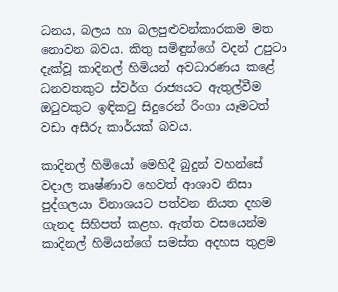ධනය, බලය හා බලපුළුවන්කාරකම මත නොවන බවය. කිතු සමිඳුන්ගේ වදන් උපුටා දැක්වූ කාදිනල් හිමියන් අවධාරණය කළේ ධනවතකුට ස්වර්ග රාජ්‍යයට ඇතුල්වීම ඔටුවකුට ඉඳිකටු සිදුරෙන් රිංගා යෑමටත් වඩා අසීරු කාර්යක් බවය.

කාදිනල් හිමියෝ මෙහිදී බුදුන් වහන්සේ වදාල තෘෂ්ණාව හෙවත් ආශාව නිසා පුද්ගලයා විනාශයට පත්වන නියත දහම ගැනද සිහිපත් කළහ. ඇත්ත වසයෙන්ම කාදිනල් හිමියන්ගේ සමස්ත අදහස තුළම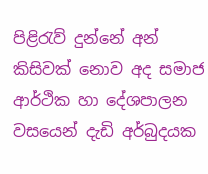පිළිරැව් දුන්නේ අන් කිසිවක් නොව අද සමාජ ආර්ථික හා දේශපාලන වසයෙන් දැඩි අර්බුදයක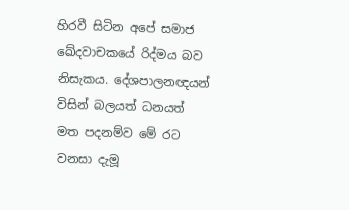හිරවී සිටින අපේ සමාජ ඛේදවාචකයේ රිද්මය බව නිසැකය. දේශපාලනඥයන් විසින් බලයත් ධනයත් මත පදනම්ව මේ රට වනසා දැමූ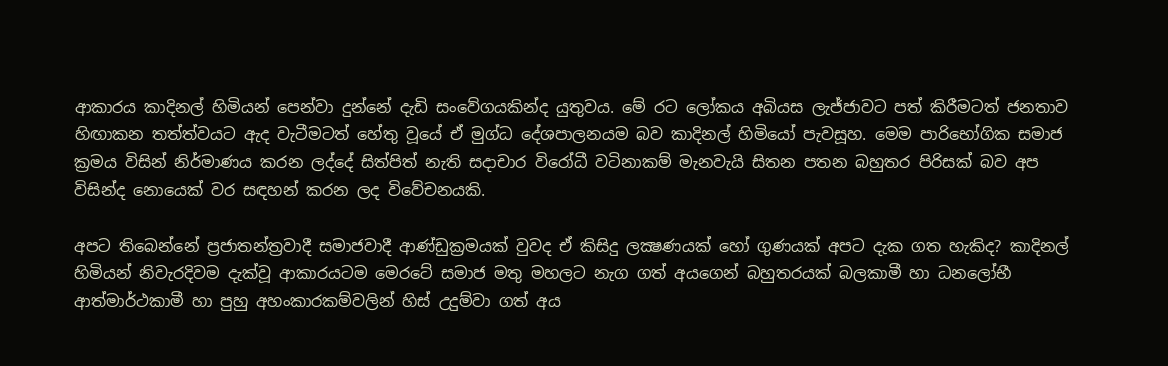ආකාරය කාදිනල් හිමියන් පෙන්වා දුන්නේ දැඩි සංවේගයකින්ද යුතුවය. මේ රට ලෝකය අබියස ලැජ්ජාවට පත් කිරීමටත් ජනතාව හිඟාකන තත්ත්වයට ඇද වැටීමටත් හේතු වූයේ ඒ මුග්ධ දේශපාලනයම බව කාදිනල් හිමියෝ පැවසූහ. මෙම පාරිභෝගික සමාජ ක්‍රමය විසින් නිර්මාණය කරන ලද්දේ සිත්පිත් නැති සදාචාර විරෝධී වටිනාකම් මැනවැයි සිතන පතන බහුතර පිරිසක් බව අප විසින්ද නොයෙක් වර සඳහන් කරන ලද විවේචනයකි.

අපට තිබෙන්නේ ප්‍රජාතන්ත්‍රවාදී සමාජවාදී ආණ්ඩුක්‍රමයක් වුවද ඒ කිසිදු ලක්‍ෂණයක් හෝ ගුණයක් අපට දැක ගත හැකිද? කාදිනල් හිමියන් නිවැරදිවම දැක්වූ ආකාරයටම මෙරටේ සමාජ මතු මහලට නැග ගත් අයගෙන් බහුතරයක් බලකාමී හා ධනලෝභී ආත්මාර්ථකාමී හා පුහු අහංකාරකම්වලින් හිස් උදුම්වා ගත් අය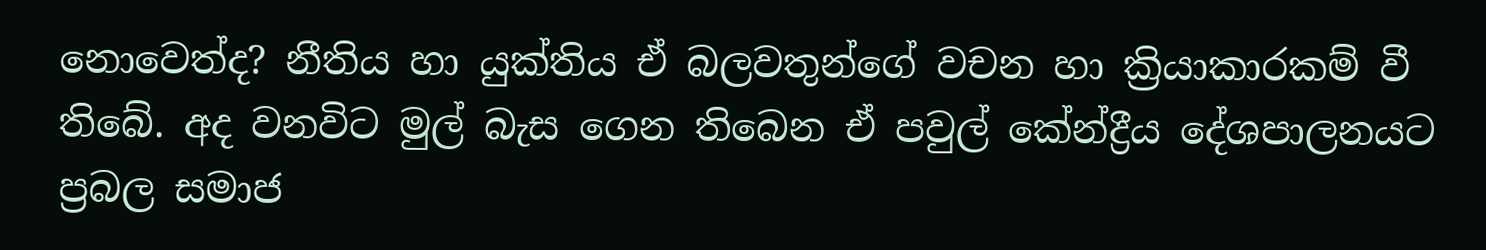නොවෙත්ද? නීතිය හා යුක්තිය ඒ බලවතුන්ගේ වචන හා ක්‍රියාකාරකම් වී තිබේ. අද වනවිට මුල් බැස ගෙන තිබෙන ඒ පවුල් කේන්ද්‍රීය දේශපාලනයට ප්‍රබල සමාජ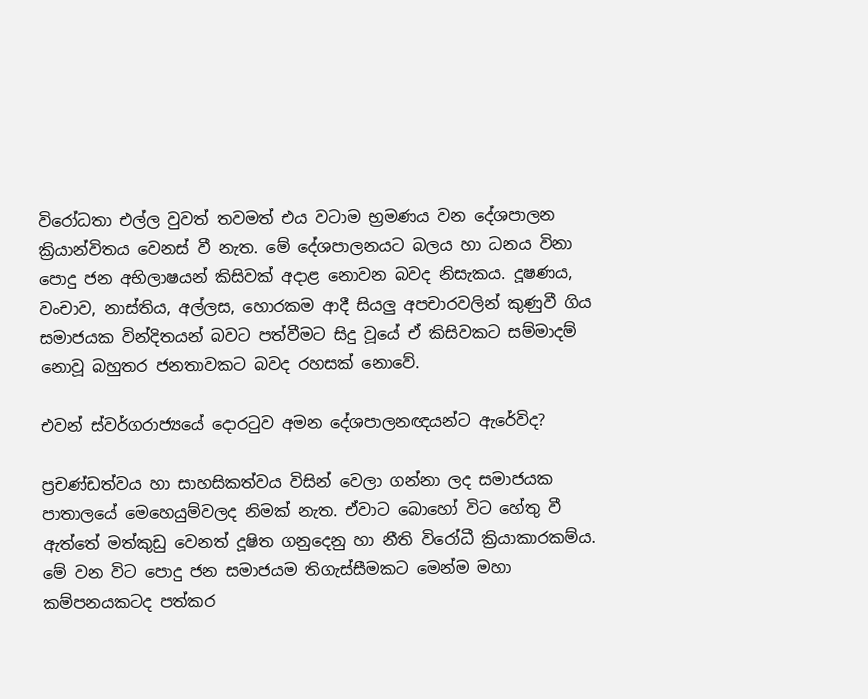විරෝධතා එල්ල වුවත් තවමත් එය වටාම භ්‍රමණය වන දේශපාලන ක්‍රියාන්විතය වෙනස් වී නැත. මේ දේශපාලනයට බලය හා ධනය විනා පොදු ජන අභිලාෂයන් කිසිවක් අදාළ නොවන බවද නිසැකය. දූෂණය, වංචාව, නාස්තිය, අල්ලස, හොරකම ආදී සියලු අපචාරවලින් කුණුවී ගිය සමාජයක වින්දිතයන් බවට පත්වීමට සිදු වූයේ ඒ කිසිවකට සම්මාදම් නොවූ බහුතර ජනතාවකට බවද රහසක් නොවේ.

එවන් ස්වර්ගරාජ්‍යයේ දොරටුව අමන දේශපාලනඥයන්ට ඇරේවිද?

ප්‍රචණ්ඩත්වය හා සාහසිකත්වය විසින් වෙලා ගන්නා ලද සමාජයක පාතාලයේ මෙහෙයුම්වලද නිමක් නැත. ඒවාට බොහෝ විට හේතු වී ඇත්තේ මත්කුඩු වෙනත් දූෂිත ගනුදෙනු හා නීති විරෝධී ක්‍රියාකාරකම්ය. මේ වන විට පොදු ජන සමාජයම තිගැස්සීමකට මෙන්ම මහා කම්පනයකටද පත්කර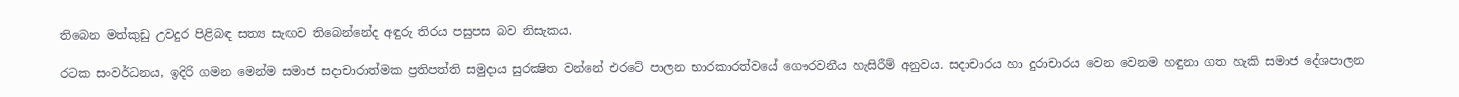තිබෙන මත්කුඩු උවදුර පිළිබඳ සත්‍ය සැඟව තිබෙන්නේද අඳුරු තිරය පසුපස බව නිසැකය.

රටක සංවර්ධනය, ඉදිරි ගමන මෙන්ම සමාජ සදාචාරාත්මක ප්‍රතිපත්ති සමුදාය සුරක්‍ෂිත වන්නේ එරටේ පාලන භාරකාරත්වයේ ගෞරවනීය හැසිරීම් අනුවය. සදාචාරය හා දුරාචාරය වෙන වෙනම හඳුනා ගත හැකි සමාජ දේශපාලන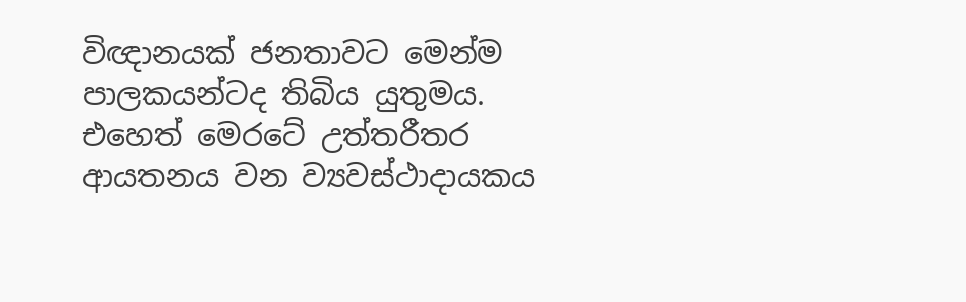විඥානයක් ජනතාවට මෙන්ම පාලකයන්ටද තිබිය යුතුමය. එහෙත් මෙරටේ උත්තරීතර ආයතනය වන ව්‍යවස්ථාදායකය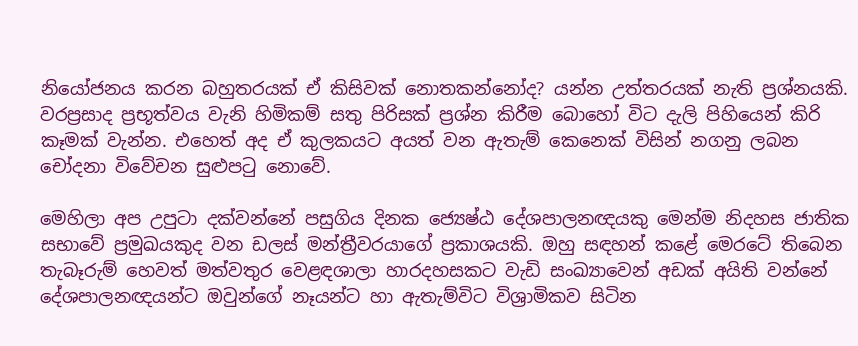නියෝජනය කරන බහුතරයක් ඒ කිසිවක් නොතකන්නෝද? යන්න උත්තරයක් නැති ප්‍රශ්නයකි. වරප්‍රසාද ප්‍රභූත්වය වැනි හිමිකම් සතු පිරිසක් ප්‍රශ්න කිරීම බොහෝ විට දැලි පිහියෙන් කිරි කෑමක් වැන්න. එහෙත් අද ඒ කුලකයට අයත් වන ඇතැම් කෙනෙක් විසින් නගනු ලබන චෝදනා විවේචන සුළුපටු නොවේ.

මෙහිලා අප උපුටා දක්වන්නේ පසුගිය දිනක ජ්‍යෙෂ්ඨ දේශපාලනඥයකු මෙන්ම නිදහස ජාතික සභාවේ ප්‍රමුඛයකුද වන ඩලස් මන්ත්‍රීවරයාගේ ප්‍රකාශයකි. ඔහු සඳහන් කළේ මෙරටේ තිබෙන තැබෑරුම් හෙවත් මත්වතුර වෙළඳශාලා හාරදහසකට වැඩි සංඛ්‍යාවෙන් අඩක් අයිති වන්නේ දේශපාලනඥයන්ට ඔවුන්ගේ නෑයන්ට හා ඇතැම්විට විශ්‍රාමිකව සිටින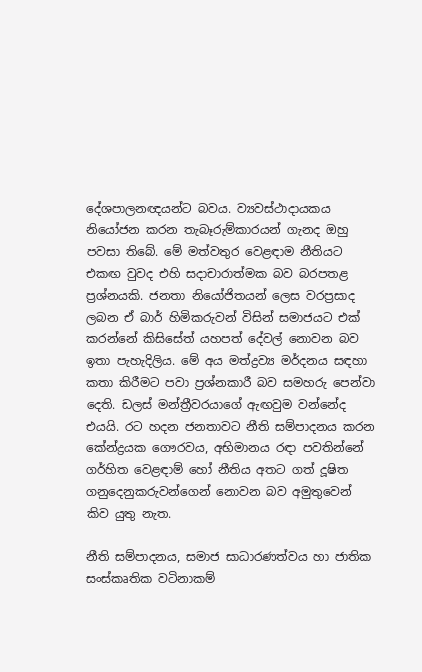දේශපාලනඥයන්ට බවය. ව්‍යවස්ථාදායකය නියෝජන කරන තැබෑරුම්කාරයන් ගැනද ඔහු පවසා තිබේ. මේ මත්වතුර වෙළඳාම නීතියට එකඟ වුවද එහි සදාචාරාත්මක බව බරපතළ ප්‍රශ්නයකි. ජනතා නියෝජිතයන් ලෙස වරප්‍රසාද ලබන ඒ බාර් හිමිකරුවන් විසින් සමාජයට එක් කරන්නේ කිසිසේත් යහපත් දේවල් නොවන බව ඉතා පැහැදිලිය. මේ අය මත්ද්‍රව්‍ය මර්දනය සඳහා කතා කිරීමට පවා ප්‍රශ්නකාරී බව සමහරු පෙන්වා දෙති. ඩලස් මන්ත්‍රීවරයාගේ ඇඟවුම වන්නේද එයයි. රට හදන ජනතාවට නීති සම්පාදනය කරන කේන්ද්‍රයක ගෞරවය, අභිමානය රඳා පවතින්නේ ගර්හිත වෙළඳාම් හෝ නීතිය අතට ගත් දූෂිත ගනුදෙනුකරුවන්ගෙන් නොවන බව අමුතුවෙන් කිව යුතු නැත.

නීති සම්පාදනය, සමාජ සාධාරණත්වය හා ජාතික සංස්කෘතික වටිනාකම්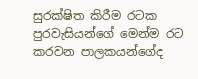සුරක්ෂිත කිරීම රටක පුරවැසියන්ගේ මෙන්ම රට කරවන පාලකයන්ගේද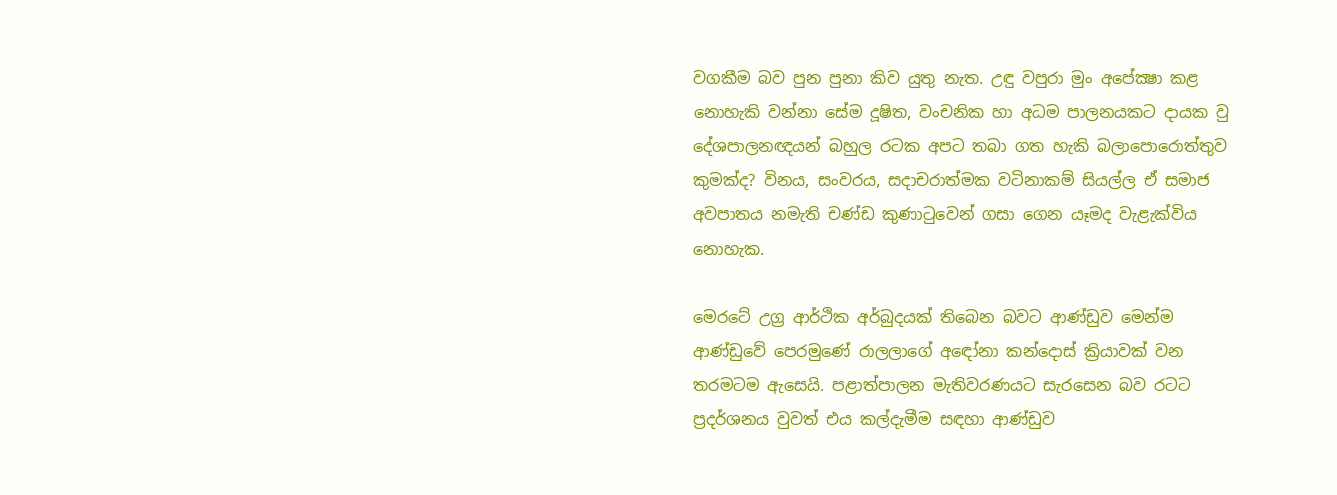වගකීම බව පුන පුනා කිව යුතු නැත. උඳු වපුරා මුං අපේක්‍ෂා කළ නොහැකි වන්නා සේම දූෂිත, වංචනික හා අධම පාලනයකට දායක වු දේශපාලනඥයන් බහුල රටක අපට තබා ගත හැකි බලාපොරොත්තුව කුමක්ද? විනය, සංවරය, සදාචරාත්මක වටිනාකම් සියල්ල ඒ සමාජ අවපාතය නමැති චණ්ඩ කුණාටුවෙන් ගසා ගෙන යෑමද වැළැක්විය නොහැක.

මෙරටේ උග්‍ර ආර්ථික අර්බුදයක් තිබෙන බවට ආණ්ඩුව මෙන්ම ආණ්ඩුවේ පෙරමුණේ රාලලාගේ අඳෝනා කන්දොස් ක්‍රියාවක් වන තරමටම ඇසෙයි. පළාත්පාලන මැතිවරණයට සැරසෙන බව රටට ප්‍රදර්ශනය වුවත් එය කල්දැමීම සඳහා ආණ්ඩුව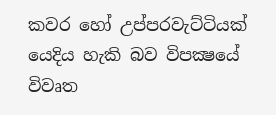කවර හෝ උප්පරවැට්ටියක් යෙදිය හැකි බව විපක්‍ෂයේ විවෘත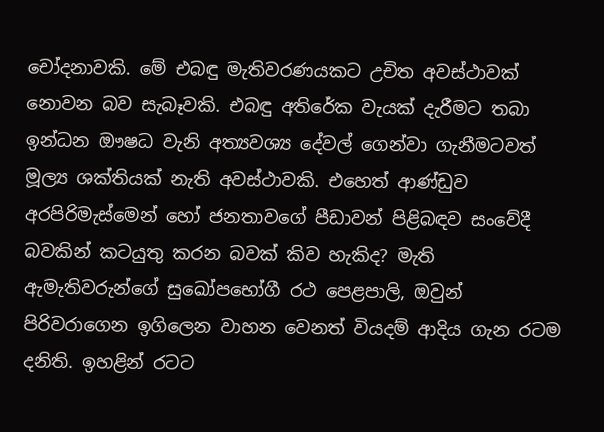චෝදනාවකි. මේ එබඳු මැතිවරණයකට උචිත අවස්ථාවක් නොවන බව සැබෑවකි. එබඳු අතිරේක වැයක් දැරීමට තබා ඉන්ධන ඖෂධ වැනි අත්‍යවශ්‍ය දේවල් ගෙන්වා ගැනීමටවත් මූල්‍ය ශක්තියක් නැති අවස්ථාවකි. එහෙත් ආණ්ඩුව අරපිරිමැස්මෙන් හෝ ජනතාවගේ පීඩාවන් පිළිබඳව සංවේදී බවකින් කටයුතු කරන බවක් කිව හැකිද? මැති ඇමැතිවරුන්ගේ සුඛෝපභෝගී රථ පෙළපාලි, ඔවුන් පිරිවරාගෙන ඉගිලෙන වාහන වෙනත් වියදම් ආදිය ගැන රටම දනිති. ඉහළින් රටට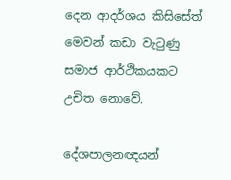දෙන ආදර්ශය කිසිසේත් මෙවන් කඩා වැටුණු සමාජ ආර්ථිකයකට උචිත නොවේ.

දේශපාලනඥයන්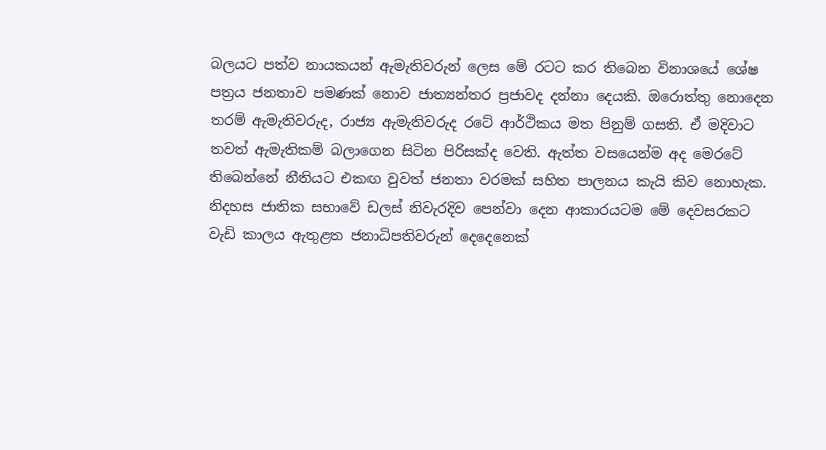බලයට පත්ව නායකයන් ඇමැතිවරුන් ලෙස මේ රටට කර තිබෙන විනාශයේ ශේෂ පත්‍රය ජනතාව පමණක් නොව ජාත්‍යන්තර ප්‍රජාවද දන්නා දෙයකි. ඔරොත්තු නොදෙන තරම් ඇමැතිවරුද, රාජ්‍ය ඇමැතිවරුද රටේ ආර්ථිකය මත පිනුම් ගසති. ඒ මදිවාට තවත් ඇමැතිකම් බලාගෙන සිටින පිරිසක්ද වෙති. ඇත්ත වසයෙන්ම අද මෙරටේ තිබෙන්නේ නීතියට එකඟ වුවත් ජනතා වරමක් සහිත පාලනය කැයි කිව නොහැක. නිදහස ජාතික සභාවේ ඩලස් නිවැරදිව පෙන්වා දෙන ආකාරයටම මේ දෙවසරකට වැඩි කාලය ඇතුළත ජනාධිපතිවරුන් දෙදෙනෙක්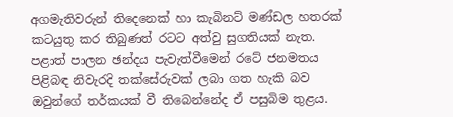අගමැතිවරුන් තිදෙනෙක් හා කැබිනට් මණ්ඩල හතරක් කටයුතු කර තිබුණත් රටට අත්වු සුගතියක් නැත. පළාත් පාලන ඡන්දය පැවැත්වීමෙන් රටේ ජනමතය පිළිබඳ නිවැරදි තක්සේරුවක් ලබා ගත හැකි බව ඔවුන්ගේ තර්කයක් වී තිබෙන්නේද ඒ පසුබිම තුළය.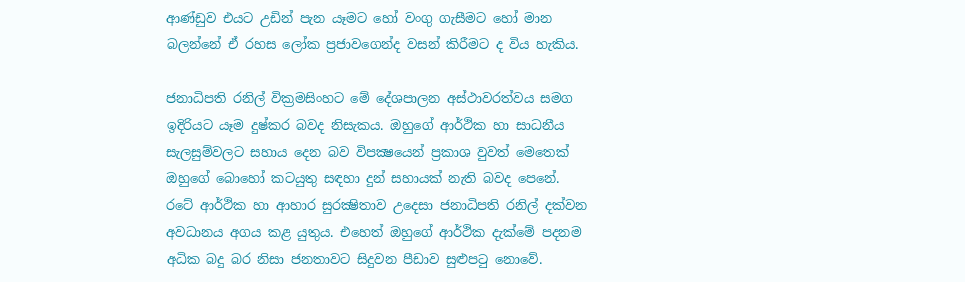ආණ්ඩුව එයට උඩින් පැන යෑමට හෝ වංගු ගැසීමට හෝ මාන බලන්නේ ඒ රහස ලෝක ප්‍රජාවගෙන්ද වසන් කිරීමට ද විය හැකිය.

ජනාධිපති රනිල් වික්‍රමසිංහට මේ දේශපාලන අස්ථාවරත්වය සමග ඉදිරියට යෑම දුෂ්කර බවද නිසැකය. ඔහුගේ ආර්ථික හා සාධනීය සැලසුම්වලට සහාය දෙන බව විපක්‍ෂයෙන් ප්‍රකාශ වුවත් මෙතෙක් ඔහුගේ බොහෝ කටයුතු සඳහා දුන් සහායක් නැති බවද පෙනේ. රටේ ආර්ථික හා ආහාර සුරක්‍ෂිතාව උදෙසා ජනාධිපති රනිල් දක්වන අවධානය අගය කළ යුතුය. එහෙත් ඔහුගේ ආර්ථික දැක්මේ පදනම අධික බදු බර නිසා ජනතාවට සිදුවන පීඩාව සුළුපටු නොවේ.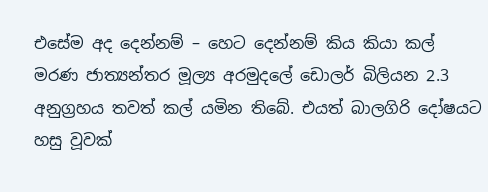එසේම අද දෙන්නම් – හෙට දෙන්නම් කිය කියා කල් මරණ ජාත්‍යන්තර මූල්‍ය අරමුදලේ ඩොලර් බිලියන 2.3 අනුග්‍රහය තවත් කල් යමින තිබේ. එයත් බාලගිරි දෝෂයට හසු වූවක්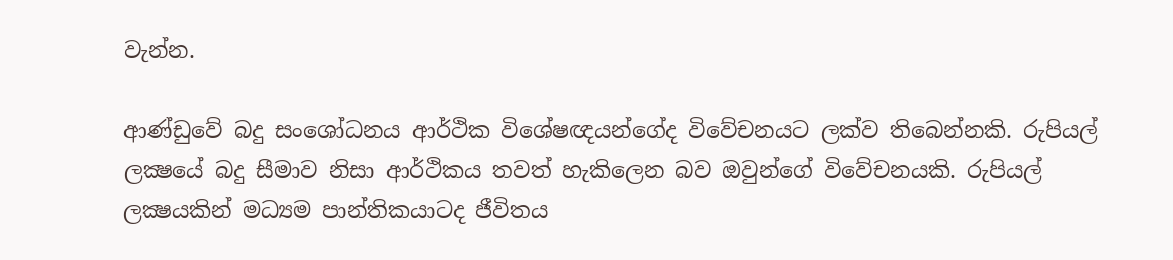වැන්න.

ආණ්ඩුවේ බදු සංශෝධනය ආර්ථික විශේෂඥයන්ගේද විවේචනයට ලක්ව තිබෙන්නකි. රුපියල් ලක්‍ෂයේ බදු සීමාව නිසා ආර්ථිකය තවත් හැකිලෙන බව ඔවුන්ගේ විවේචනයකි. රුපියල් ලක්‍ෂයකින් මධ්‍යම පාන්තිකයාටද ජීවිතය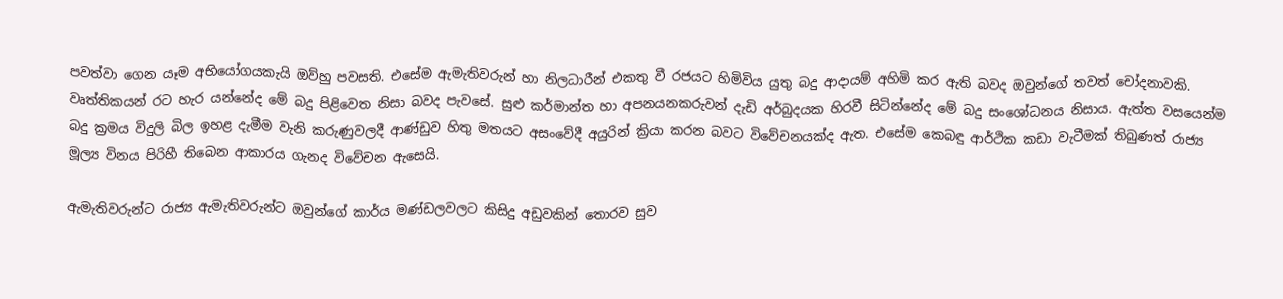පවත්වා ගෙන යෑම අභියෝගයකැයි ඔව්හු පවසති. එසේම ඇමැතිවරුන් හා නිලධාරීන් එකතු වී රජයට හිමිවිය යුතු බදු ආදායම් අහිමි කර ඇති බවද ඔවුන්ගේ තවත් චෝදනාවකි. වෘත්තිකයන් රට හැර යන්නේද මේ බදු පිළිවෙත නිසා බවද පැවසේ. සුළු කර්මාන්ත හා අපනයනකරුවන් දැඩි අර්බුදයක හිරවී සිටින්නේද මේ බදු සංශෝධනය නිසාය. ඇත්ත වසයෙන්ම බදු ක්‍රමය විදුලි බිල ඉහළ දැමීම වැනි කරුණුවලදී ආණ්ඩුව හිතු මතයට අසංවේදී අයුරින් ක්‍රියා කරන බවට විවේචනයක්ද ඇත. එසේම කෙබඳු ආර්ථික කඩා වැටීමක් තිබුණත් රාජ්‍ය මූල්‍ය විනය පිරිහී තිබෙන ආකාරය ගැනද විවේචන ඇසෙයි.

ඇමැතිවරුන්ට රාජ්‍ය ඇමැතිවරුන්ට ඔවුන්ගේ කාර්ය මණ්ඩලවලට කිසිදු අඩුවකින් තොරව සුව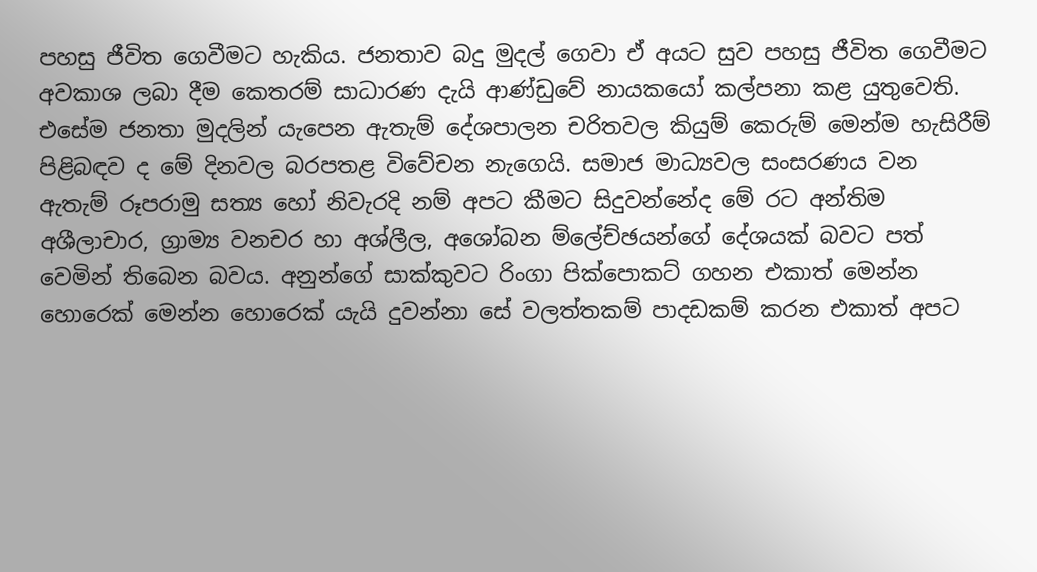පහසු ජීවිත ගෙවීමට හැකිය. ජනතාව බදු මුදල් ගෙවා ඒ අයට සුව පහසු ජීවිත ගෙවීමට අවකාශ ලබා දීම කෙතරම් සාධාරණ දැයි ආණ්ඩුවේ නායකයෝ කල්පනා කළ යුතුවෙති. එසේම ජනතා මුදලින් යැපෙන ඇතැම් දේශපාලන චරිතවල කියුම් කෙරුම් මෙන්ම හැසිරීම් පිළිබඳව ද මේ දිනවල බරපතළ විවේචන නැගෙයි. සමාජ මාධ්‍යවල සංසරණය වන ඇතැම් රූපරාමු සත්‍ය හෝ නිවැරදි නම් අපට කීමට සිදුවන්නේද මේ රට අන්තිම අශීලාචාර, ග්‍රාම්‍ය වනචර හා අශ්ලීල, අශෝබන ම්ලේච්ඡයන්ගේ දේශයක් බවට පත් වෙමින් තිබෙන බවය. අනුන්ගේ සාක්කුවට රිංගා පික්පොකට් ගහන එකාත් මෙන්න හොරෙක් මෙන්න හොරෙක් යැයි දුවන්නා සේ වලත්තකම් පාදඩකම් කරන එකාත් අපට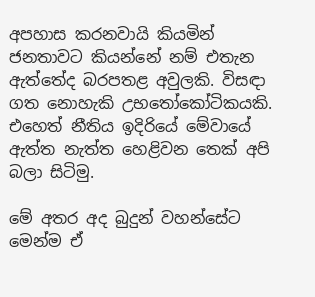අපහාස කරනවායි කියමින් ජනතාවට කියන්නේ නම් එතැන ඇත්තේද බරපතළ අවුලකි. විසඳා ගත නොහැකි උභතෝකෝටිකයකි. එහෙත් නීතිය ඉදිරියේ මේවායේ ඇත්ත නැත්ත හෙළිවන තෙක් අපි බලා සිටිමු.

මේ අතර අද බුදුන් වහන්සේට මෙන්ම ඒ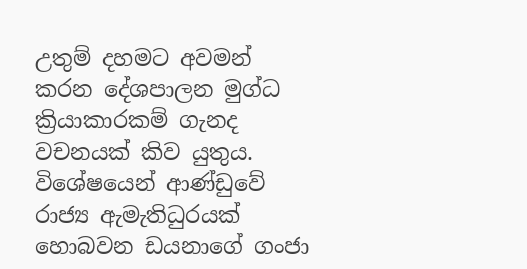උතුම් දහමට අවමන් කරන දේශපාලන මුග්ධ ක්‍රියාකාරකම් ගැනද වචනයක් කිව යුතුය. විශේෂයෙන් ආණ්ඩුවේ රාජ්‍ය ඇමැතිධුරයක් හොබවන ඩයනාගේ ගංජා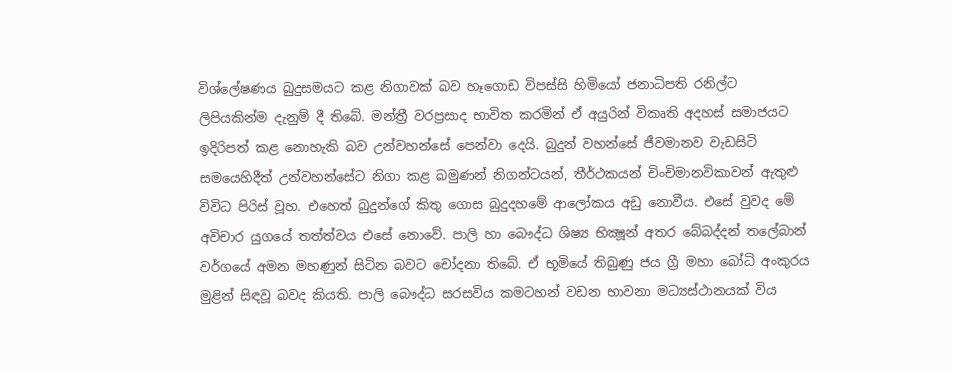විශ්ලේෂණය බුදුසමයට කළ නිගාවක් බව හෑගොඩ විපස්සි හිමියෝ ජනාධිපති රනිල්ට ලිපියකින්ම දැනුම් දී තිබේ. මන්ත්‍රී වරප්‍රසාද භාවිත කරමින් ඒ අයුරින් විකෘති අදහස් සමාජයට ඉදිරිපත් කළ නොහැකි බව උන්වහන්සේ පෙන්වා දෙයි. බුදුන් වහන්සේ ජීවමානව වැඩසිටි සමයෙහිදීත් උන්වහන්සේට නිගා කළ බමුණන් නිගන්ටයන්, තීර්ථකයන් චිංචිමානවිකාවන් ඇතුළු විවිධ පිරිස් වූහ. එහෙත් බුදුන්ගේ කිතු ගොස බුදුදහමේ ආලෝකය අඩු නොවීය. එසේ වුවද මේ අවිචාර යුගයේ තත්ත්වය එසේ නොවේ. පාලි හා බෞද්ධ ශිෂ්‍ය භික්‍ෂූන් අතර බේබද්දන් තලේබාන් වර්ගයේ අමන මහණුන් සිටින බවට චෝදනා තිබේ. ඒ භූමියේ තිබුණු ජය ග්‍රී මහා බෝධි අංකුරය මුළින් සිඳවූ බවද කියති. පාලි බෞද්ධ සරසවිය කමටහන් වඩන භාවනා මධ්‍යස්ථානයක් විය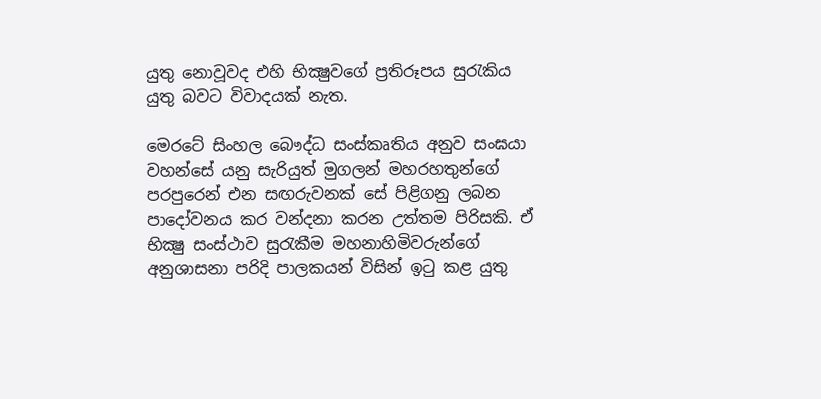යුතු නොවූවද එහි භික්‍ෂුවගේ ප්‍රතිරූපය සුරැකිය යුතු බවට විවාදයක් නැත.

මෙරටේ සිංහල බෞද්ධ සංස්කෘතිය අනුව සංඝයා වහන්සේ යනු සැරියුත් මුගලන් මහරහතුන්ගේ පරපුරෙන් එන සඟරුවනක් සේ පිළිගනු ලබන පාදෝවනය කර වන්දනා කරන උත්තම පිරිසකි. ඒ භික්‍ෂු සංස්ථාව සුරැකීම මහනාහිමිවරුන්ගේ අනුශාසනා පරිදි පාලකයන් විසින් ඉටු කළ යුතු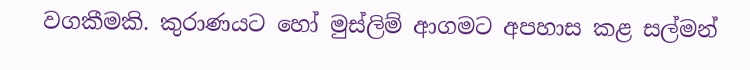වගකීමකි. කුරාණයට හෝ මුස්ලිම් ආගමට අපහාස කළ සල්මන්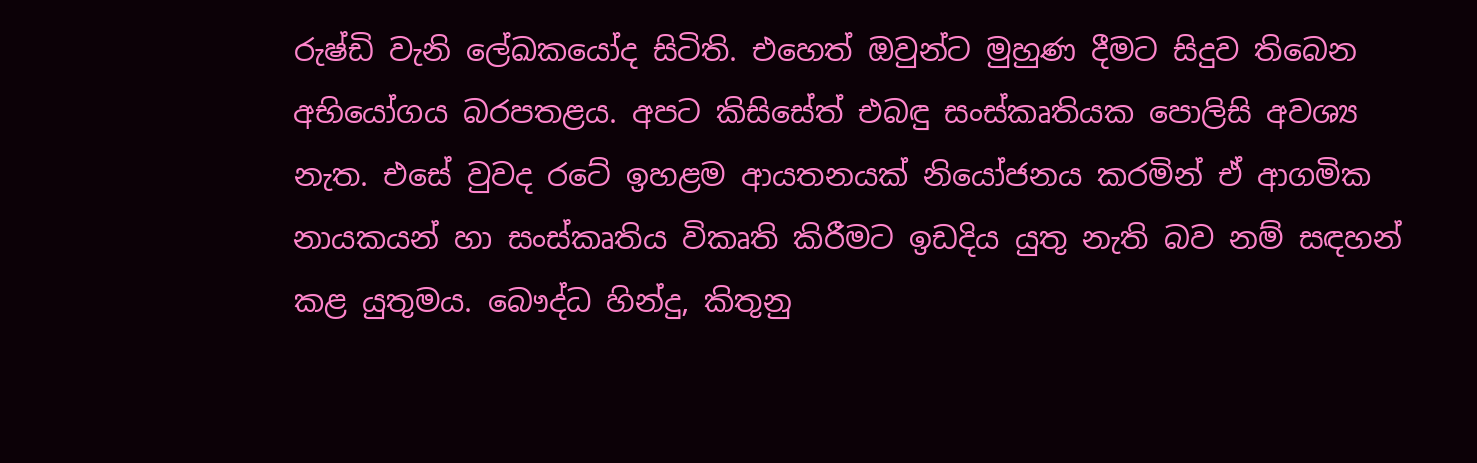රුෂ්ඩි වැනි ලේඛකයෝද සිටිති. එහෙත් ඔවුන්ට මුහුණ දීමට සිදුව තිබෙන අභියෝගය බරපතළය. අපට කිසිසේත් එබඳු සංස්කෘතියක පොලිසි අවශ්‍ය නැත. එසේ වුවද රටේ ඉහළම ආයතනයක් නියෝජනය කරමින් ඒ ආගමික නායකයන් හා සංස්කෘතිය විකෘති කිරීමට ඉඩදිය යුතු නැති බව නම් සඳහන් කළ යුතුමය. බෞද්ධ හින්දු, කිතුනු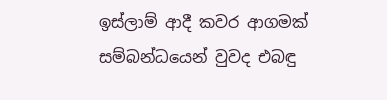ඉස්ලාම් ආදී කවර ආගමක් සම්බන්ධයෙන් වුවද එබඳු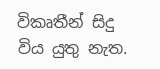විකෘතීන් සිදු විය යුතු නැත.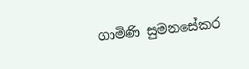ගාමිණි සුමනසේකර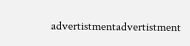advertistmentadvertistment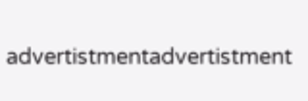advertistmentadvertistment